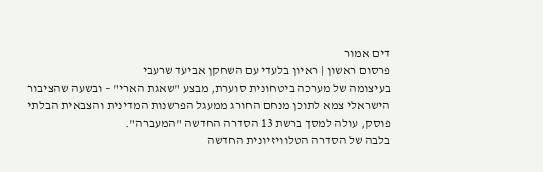דים אמור
פרסום ראשון | ראיון בלעדי עם השחקן אביעד שרעבי
בעיצומה של מערכה ביטחונית סוערת, מבצע "שאגת הארי" – ובשעה שהציבור הישראלי צמא לתוכן מנחם החורג ממעגל הפרשנות המדינית והצבאית הבלתי פוסק, עולה למסך ברשת 13 הסדרה החדשה "המעברה".
בלבה של הסדרה הטלוויזיונית החדשה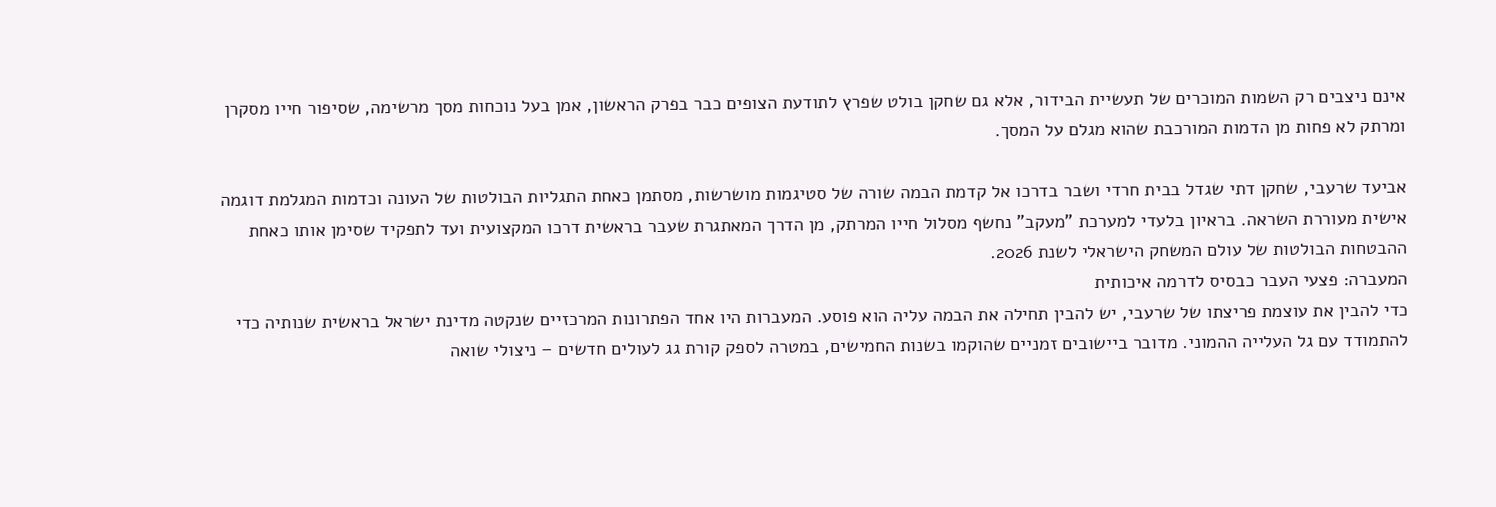אינם ניצבים רק השמות המוכרים של תעשיית הבידור, אלא גם שחקן בולט שפרץ לתודעת הצופים כבר בפרק הראשון, אמן בעל נוכחות מסך מרשימה, שסיפור חייו מסקרן ומרתק לא פחות מן הדמות המורכבת שהוא מגלם על המסך.

אביעד שרעבי, שחקן דתי שגדל בבית חרדי ושבר בדרכו אל קדמת הבמה שורה של סטיגמות מושרשות, מסתמן כאחת התגליות הבולטות של העונה וכדמות המגלמת דוגמה אישית מעוררת השראה. בראיון בלעדי למערכת "מעקב" נחשף מסלול חייו המרתק, מן הדרך המאתגרת שעבר בראשית דרכו המקצועית ועד לתפקיד שסימן אותו כאחת ההבטחות הבולטות של עולם המשחק הישראלי לשנת 2026.
המעברה: פצעי העבר כבסיס לדרמה איכותית
כדי להבין את עוצמת פריצתו של שרעבי, יש להבין תחילה את הבמה עליה הוא פוסע. המעברות היו אחד הפתרונות המרכזיים שנקטה מדינת ישראל בראשית שנותיה כדי להתמודד עם גל העלייה ההמוני. מדובר ביישובים זמניים שהוקמו בשנות החמישים, במטרה לספק קורת גג לעולים חדשים – ניצולי שואה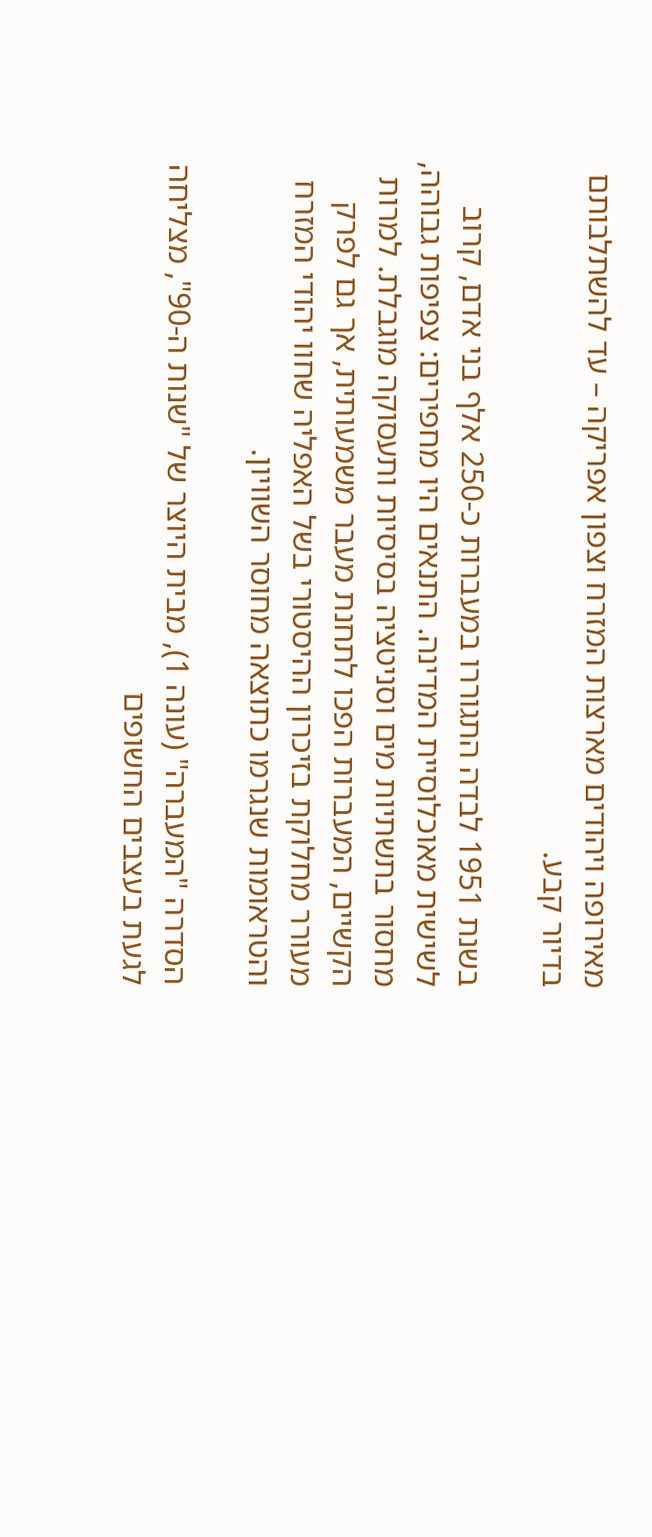מאירופה ויהודים מארצות המזרח וצפון אפריקה – עד להשתלבותם בדיור קבע.

בשנת 1951 לבדה התגוררו במעברות כ-250 אלף בני אדם, קרוב לשישית מאוכלוסיית המדינה. התנאים היו מחפירים: צפיפות גבוהה, מחסור בתשתיות מים וסניטציה בסיסיות ותעסוקה מוגבלת. למרות הקשיים, המעברות הפכו לתחנת מעבר משמעותית, אך גם לפרק מעורר מחלוקת בזיכרון ההיסטורי בשל האפליה שחוו יהודי המזרח והטראומות שנגרמו כתוצאה מחוסר השוויון.

הסדרה "המעברה" (עונה 1), מבית היוצר של "שנות ה-90", מצליחה לגעת בעצבים החשופים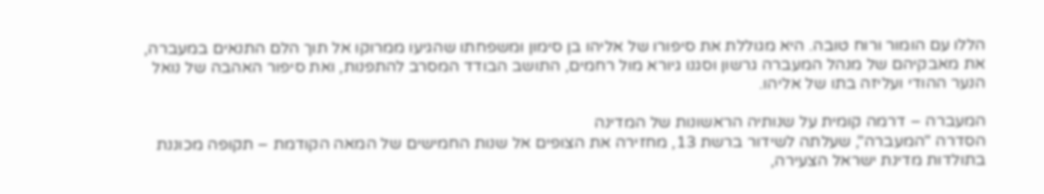הללו עם הומור ורוח טובה. היא מגוללת את סיפורו של אליהו בן סימון ומשפחתו שהגיעו ממרוקו אל תוך הלם התנאים במעברה, את מאבקיהם של מנהל המעברה גרשון וסגנו גיורא מול רחמים, התושב הבודד המסרב להתפנות, ואת סיפור האהבה של נואל הנער ההודי ועליזה בתו של אליהו.

המעברה – דרמה קומית על שנותיה הראשונות של המדינה
הסדרה "המעברה", שעלתה לשידור ברשת 13, מחזירה את הצופים אל שנות החמישים של המאה הקודמת – תקופה מכוננת בתולדות מדינת ישראל הצעירה,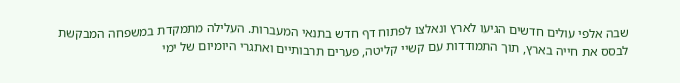שבה אלפי עולים חדשים הגיעו לארץ ונאלצו לפתוח דף חדש בתנאי המעברות. העלילה מתמקדת במשפחה המבקשת לבסס את חייה בארץ, תוך התמודדות עם קשיי קליטה, פערים תרבותיים ואתגרי היומיום של ימי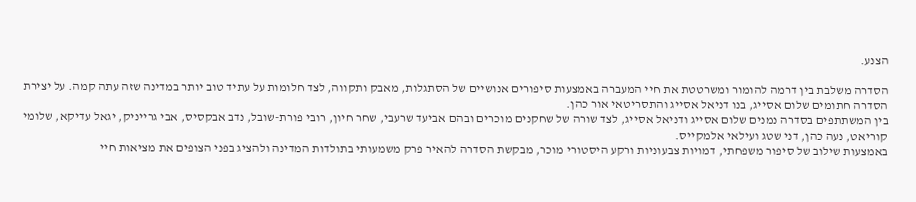הצנע.

הסדרה משלבת בין דרמה להומור ומשרטטת את חיי המעברה באמצעות סיפורים אנושיים של הסתגלות, מאבק ותקווה, לצד חלומות על עתיד טוב יותר במדינה שזה עתה קמה. על יצירת הסדרה חתומים שלום אסייג, בנו דניאל אסייג והתסריטאי אור כהן.
בין המשתתפים בסדרה נמנים שלום אסייג ודניאל אסייג, לצד שורה של שחקנים מוכרים ובהם אביעד שרעבי, שחר חיון, רובי פורת-שובל, נדב אבקסיס, אבי גרייניק, יגאל עדיקא, שלומי קוריאט, נעה כהן, דני שטג ועילאי אלמקייס.
באמצעות שילוב של סיפור משפחתי, דמויות צבעוניות ורקע היסטורי מוכר, מבקשת הסדרה להאיר פרק משמעותי בתולדות המדינה ולהציג בפני הצופים את מציאות חיי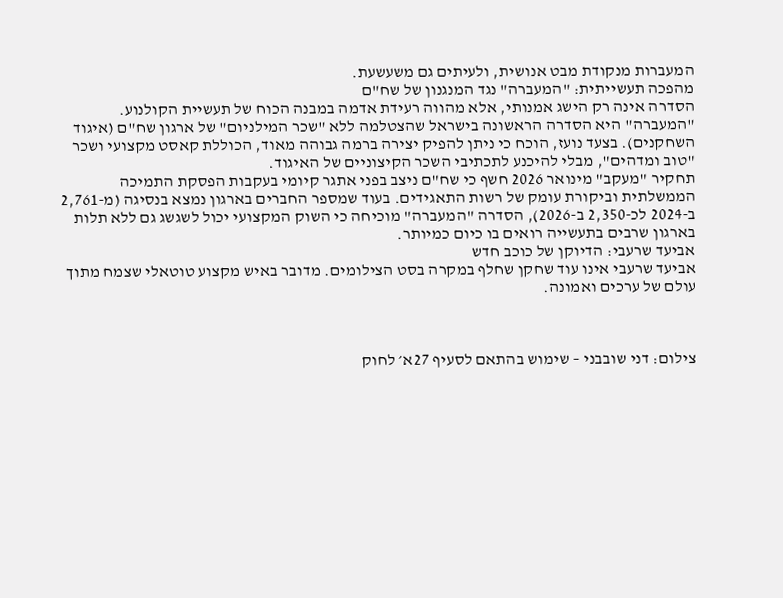המעברות מנקודת מבט אנושית, ולעיתים גם משעשעת.
מהפכה תעשייתית: "המעברה" נגד המנגנון של שח"ם
הסדרה אינה רק הישג אמנותי, אלא מהווה רעידת אדמה במבנה הכוח של תעשיית הקולנוע. "המעברה" היא הסדרה הראשונה בישראל שהצטלמה ללא "שכר המילניום" של ארגון שח"ם (איגוד השחקנים). בצעד נועז, הוכח כי ניתן להפיק יצירה ברמה גבוהה מאוד, הכוללת קאסט מקצועי ושכר "טוב ומדהים", מבלי להיכנע לתכתיבי השכר הקיצוניים של האיגוד.
תחקיר "מעקב" מינואר 2026 חשף כי שח"ם ניצב בפני אתגר קיומי בעקבות הפסקת התמיכה הממשלתית וביקורת עומק של רשות התאגידים. בעוד שמספר החברים בארגון נמצא בנסיגה (מ-2,761 ב-2024 לכ-2,350 ב-2026), הסדרה "המעברה" מוכיחה כי השוק המקצועי יכול לשגשג גם ללא תלות בארגון שרבים בתעשייה רואים בו כיום כמיותר.
אביעד שרעבי: הדיוקן של כוכב חדש
אביעד שרעבי אינו עוד שחקן שחלף במקרה בסט הצילומים. מדובר באיש מקצוע טוטאלי שצמח מתוך עולם של ערכים ואמונה.



צילום: דני שובבני – שימוש בהתאם לסעיף 27א׳ לחוק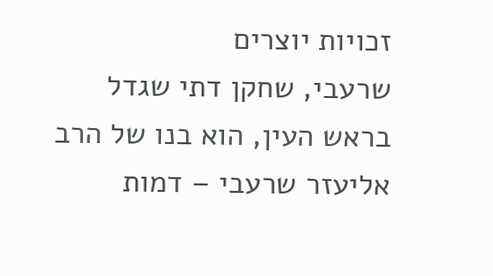זכויות יוצרים
שרעבי, שחקן דתי שגדל בראש העין, הוא בנו של הרב אליעזר שרעבי – דמות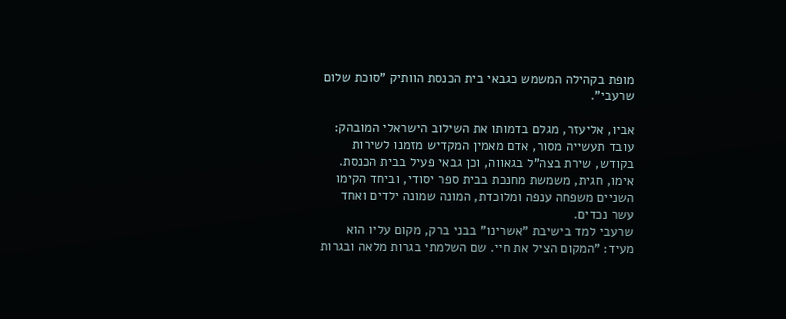מופת בקהילה המשמש כגבאי בית הכנסת הוותיק "סוכת שלום שרעבי".

אביו, אליעזר, מגלם בדמותו את השילוב הישראלי המובהק: עובד תעשייה מסור, אדם מאמין המקדיש מזמנו לשירות בקודש, שירת בצה"ל בגאווה, וכן גבאי פעיל בבית הכנסת.
אימו, חגית, משמשת מחנכת בבית ספר יסודי, וביחד הקימו השניים משפחה ענפה ומלוכדת, המונה שמונה ילדים ואחד עשר נכדים.
שרעבי למד בישיבת "אשרינו" בבני ברק, מקום עליו הוא מעיד: "המקום הציל את חיי. שם השלמתי בגרות מלאה ובגרות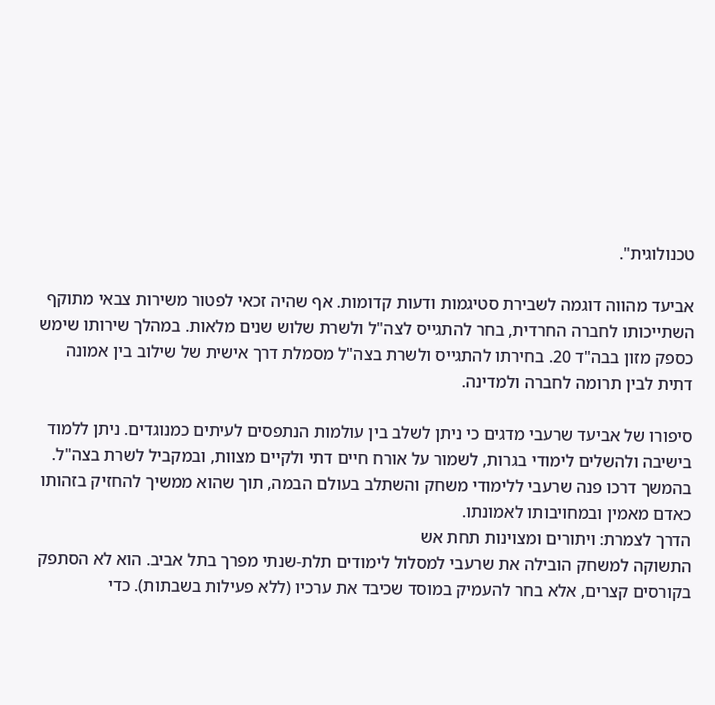טכנולוגית".

אביעד מהווה דוגמה לשבירת סטיגמות ודעות קדומות. אף שהיה זכאי לפטור משירות צבאי מתוקף השתייכותו לחברה החרדית, בחר להתגייס לצה"ל ולשרת שלוש שנים מלאות. במהלך שירותו שימש כספק מזון בבה"ד 20. בחירתו להתגייס ולשרת בצה"ל מסמלת דרך אישית של שילוב בין אמונה דתית לבין תרומה לחברה ולמדינה.

סיפורו של אביעד שרעבי מדגים כי ניתן לשלב בין עולמות הנתפסים לעיתים כמנוגדים. ניתן ללמוד בישיבה ולהשלים לימודי בגרות, לשמור על אורח חיים דתי ולקיים מצוות, ובמקביל לשרת בצה"ל. בהמשך דרכו פנה שרעבי ללימודי משחק והשתלב בעולם הבמה, תוך שהוא ממשיך להחזיק בזהותו כאדם מאמין ובמחויבותו לאמונתו.
הדרך לצמרת: ויתורים ומצוינות תחת אש
התשוקה למשחק הובילה את שרעבי למסלול לימודים תלת-שנתי מפרך בתל אביב. הוא לא הסתפק בקורסים קצרים, אלא בחר להעמיק במוסד שכיבד את ערכיו (ללא פעילות בשבתות). כדי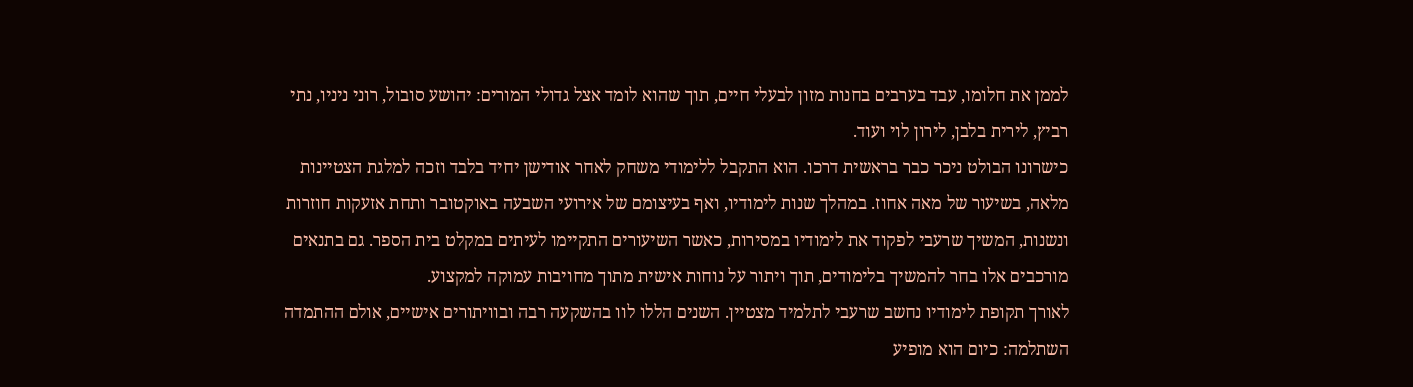לממן את חלומו, עבד בערבים בחנות מזון לבעלי חיים, תוך שהוא לומד אצל גדולי המורים: יהושע סובול, רוני ניניו, נתי רביץ, לירית בלבן, לירון לוי ועוד.
כישרונו הבולט ניכר כבר בראשית דרכו. הוא התקבל ללימודי משחק לאחר אודישן יחיד בלבד וזכה למלגת הצטיינות מלאה, בשיעור של מאה אחוז. במהלך שנות לימודיו, ואף בעיצומם של אירועי השבעה באוקטובר ותחת אזעקות חוזרות ונשנות, המשיך שרעבי לפקוד את לימודיו במסירות, כאשר השיעורים התקיימו לעיתים במקלט בית הספר. גם בתנאים מורכבים אלו בחר להמשיך בלימודים, תוך ויתור על נוחות אישית מתוך מחויבות עמוקה למקצוע.
לאורך תקופת לימודיו נחשב שרעבי לתלמיד מצטיין. השנים הללו לוו בהשקעה רבה ובוויתורים אישיים, אולם ההתמדה השתלמה: כיום הוא מופיע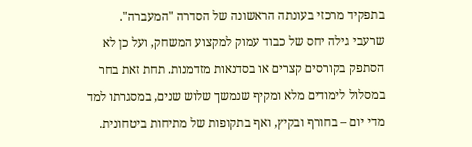בתפקיד מרכזי בעונתה הראשונה של הסדרה "המעברה".
שרעבי גילה יחס של כבוד עמוק למקצוע המשחק, ועל כן לא הסתפק בקורסים קצרים או בסדנאות מזדמנות. תחת זאת בחר במסלול לימודים מלא ומקיף שנמשך שלוש שנים, במסגרתו למד מדי יום – בחורף ובקיץ, ואף בתקופות של מתיחות ביטחונית.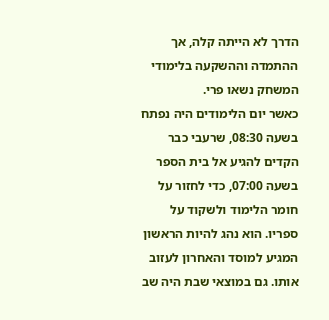הדרך לא הייתה קלה, אך ההתמדה וההשקעה בלימודי המשחק נשאו פרי.
כאשר יום הלימודים היה נפתח בשעה 08:30, שרעבי כבר הקדים להגיע אל בית הספר בשעה 07:00, כדי לחזור על חומר הלימוד ולשקוד על ספריו. הוא נהג להיות הראשון המגיע למוסד והאחרון לעזוב אותו. גם במוצאי שבת היה שב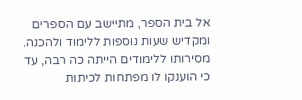אל בית הספר, מתיישב עם הספרים ומקדיש שעות נוספות ללימוד ולהכנה. מסירותו ללימודים הייתה כה רבה, עד כי הוענקו לו מפתחות לכיתות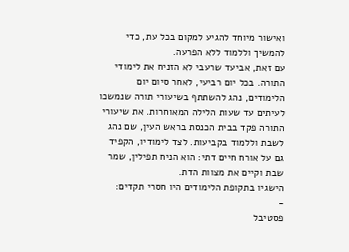ואישור מיוחד להגיע למקום בכל עת, כדי להמשיך וללמוד ללא הפרעה.
עם זאת, אביעד שרעבי לא הזניח את לימודי התורה. בכל יום רביעי, לאחר סיום יום הלימודים, נהג להשתתף בשיעורי תורה שנמשכו לעיתים עד שעות הלילה המאוחרות. את שיעורי התורה פקד בבית הכנסת בראש העין, שם נהג לשבת וללמוד בקביעות. לצד לימודיו, הקפיד גם על אורח חיים דתי: הוא הניח תפילין, שמר שבת וקיים את מצוות הדת.
הישגיו בתקופת הלימודים היו חסרי תקדים:
-
פסטיבל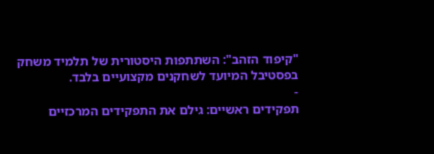"קיפוד הזהב": השתתפות היסטורית של תלמיד משחק בפסטיבל המיועד לשחקנים מקצועיים בלבד.
-
תפקידים ראשיים: גילם את התפקידים המרכזיים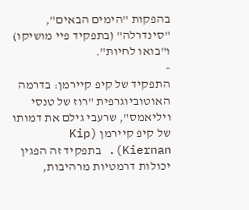בהפקות "הימים הבאים", "סינדרלה" (בתפקיד פיי מושיקו) ו"בואו לחיות".
-
התפקיד של קיפ קיירמן: בדרמה האוטוביוגרפית "רוז של טנסי ויליאמס", שרעבי גילם את דמותו של קיפ קיירמן (Kip Kiernan). בתפקיד זה הפגין יכולות דרמטיות מרהיבות,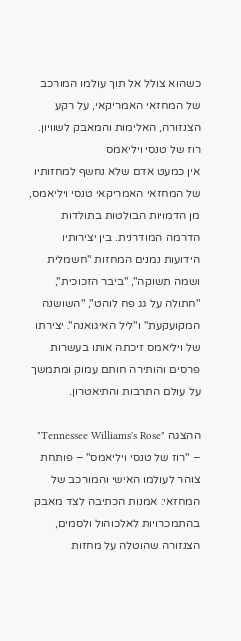כשהוא צולל אל תוך עולמו המורכב של המחזאי האמריקאי, על רקע הצנזורה, האלימות והמאבק לשוויון.
רוז של טנסי ויליאמס
אין כמעט אדם שלא נחשף למחזותיו של המחזאי האמריקאי טנסי ויליאמס, מן הדמויות הבולטות בתולדות הדרמה המודרנית. בין יצירותיו הידועות נמנים המחזות "חשמלית ושמה תשוקה", "ביבר הזכוכית", "חתולה על גג פח לוהט", "השושנה המקועקעת" ו"ליל האיגואנה". יצירתו של ויליאמס זיכתה אותו בעשרות פרסים והותירה חותם עמוק ומתמשך על עולם התרבות והתיאטרון.

ההצגה "Tennessee Williams's Rose" – "רוז של טנסי ויליאמס" – פותחת צוהר לעולמו האישי והמורכב של המחזאי: אמנות הכתיבה לצד מאבק בהתמכרויות לאלכוהול ולסמים, הצנזורה שהוטלה על מחזות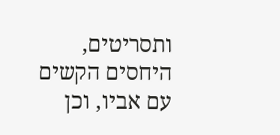ותסריטים, היחסים הקשים עם אביו, וכן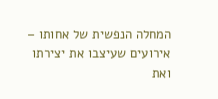המחלה הנפשית של אחותו – אירועים שעיצבו את יצירתו ואת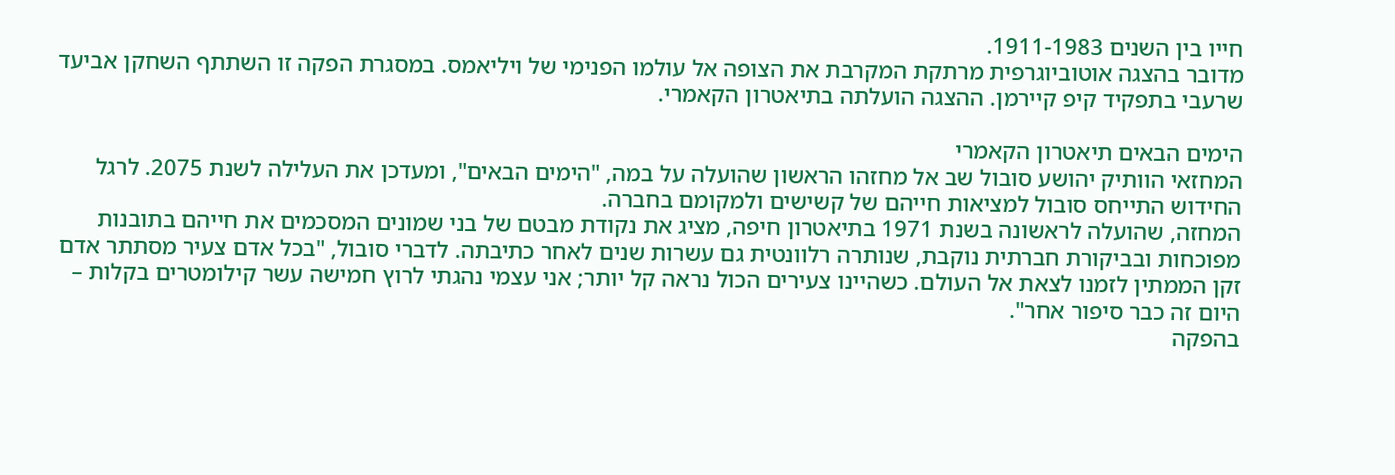חייו בין השנים 1911-1983.
מדובר בהצגה אוטוביוגרפית מרתקת המקרבת את הצופה אל עולמו הפנימי של ויליאמס. במסגרת הפקה זו השתתף השחקן אביעד שרעבי בתפקיד קיפ קיירמן. ההצגה הועלתה בתיאטרון הקאמרי.

הימים הבאים תיאטרון הקאמרי
המחזאי הוותיק יהושע סובול שב אל מחזהו הראשון שהועלה על במה, "הימים הבאים", ומעדכן את העלילה לשנת 2075. לרגל החידוש התייחס סובול למציאות חייהם של קשישים ולמקומם בחברה.
המחזה, שהועלה לראשונה בשנת 1971 בתיאטרון חיפה, מציג את נקודת מבטם של בני שמונים המסכמים את חייהם בתובנות מפוכחות ובביקורת חברתית נוקבת, שנותרה רלוונטית גם עשרות שנים לאחר כתיבתה. לדברי סובול, "בכל אדם צעיר מסתתר אדם זקן הממתין לזמנו לצאת אל העולם. כשהיינו צעירים הכול נראה קל יותר; אני עצמי נהגתי לרוץ חמישה עשר קילומטרים בקלות – היום זה כבר סיפור אחר".
בהפקה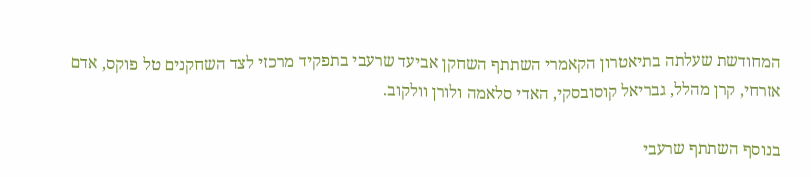המחודשת שעלתה בתיאטרון הקאמרי השתתף השחקן אביעד שרעבי בתפקיד מרכזי לצד השחקנים טל פוקס, אדם אזרחי, קרן מהלל, גבריאל קוסובסקי, האדי סלאמה ולורן וולקוב.

בנוסף השתתף שרעבי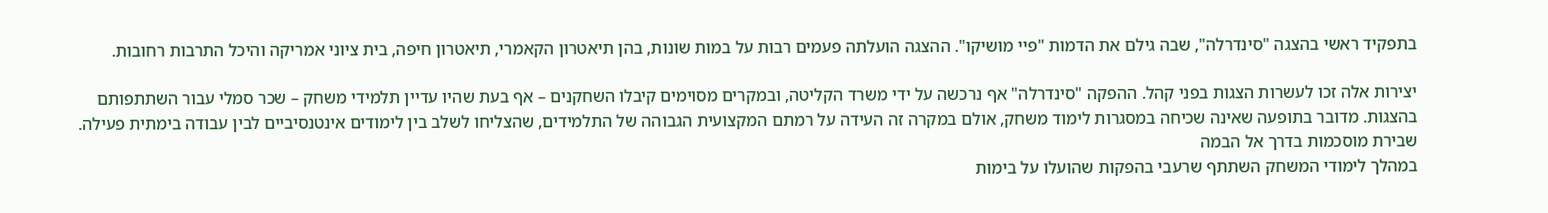בתפקיד ראשי בהצגה "סינדרלה", שבה גילם את הדמות "פיי מושיקו". ההצגה הועלתה פעמים רבות על במות שונות, בהן תיאטרון הקאמרי, תיאטרון חיפה, בית ציוני אמריקה והיכל התרבות רחובות.

יצירות אלה זכו לעשרות הצגות בפני קהל. ההפקה "סינדרלה" אף נרכשה על ידי משרד הקליטה, ובמקרים מסוימים קיבלו השחקנים – אף בעת שהיו עדיין תלמידי משחק – שכר סמלי עבור השתתפותם בהצגות. מדובר בתופעה שאינה שכיחה במסגרות לימוד משחק, אולם במקרה זה העידה על רמתם המקצועית הגבוהה של התלמידים, שהצליחו לשלב בין לימודים אינטנסיביים לבין עבודה בימתית פעילה.
שבירת מוסכמות בדרך אל הבמה
במהלך לימודי המשחק השתתף שרעבי בהפקות שהועלו על בימות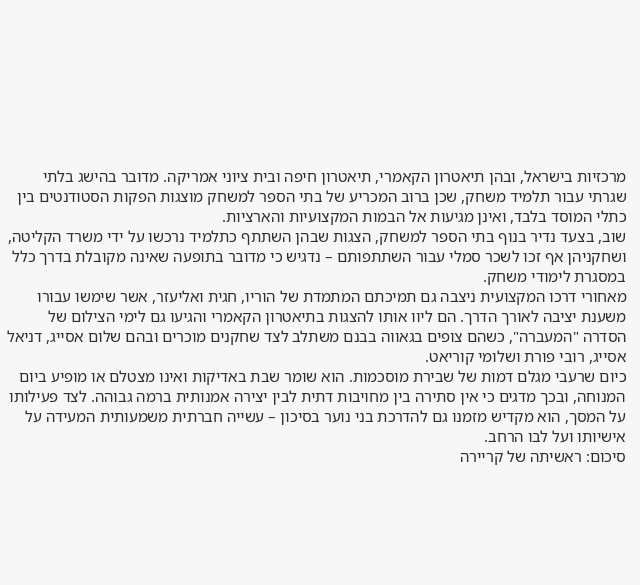מרכזיות בישראל, ובהן תיאטרון הקאמרי, תיאטרון חיפה ובית ציוני אמריקה. מדובר בהישג בלתי שגרתי עבור תלמיד משחק, שכן ברוב המכריע של בתי הספר למשחק מוצגות הפקות הסטודנטים בין כתלי המוסד בלבד, ואינן מגיעות אל הבמות המקצועיות והארציות.
שוב, בצעד נדיר בנוף בתי הספר למשחק, הצגות שבהן השתתף כתלמיד נרכשו על ידי משרד הקליטה, ושחקניהן אף זכו לשכר סמלי עבור השתתפותם – נדגיש כי מדובר בתופעה שאינה מקובלת בדרך כלל במסגרת לימודי משחק.
מאחורי דרכו המקצועית ניצבה גם תמיכתם המתמדת של הוריו, חגית ואליעזר, אשר שימשו עבורו משענת יציבה לאורך הדרך. הם ליוו אותו להצגות בתיאטרון הקאמרי והגיעו גם לימי הצילום של הסדרה "המעברה", כשהם צופים בגאווה בבנם משתלב לצד שחקנים מוכרים ובהם שלום אסייג, דניאל אסייג, רובי פורת ושלומי קוריאט.
כיום שרעבי מגלם דמות של שבירת מוסכמות. הוא שומר שבת באדיקות ואינו מצטלם או מופיע ביום המנוחה, ובכך מדגים כי אין סתירה בין מחויבות דתית לבין יצירה אמנותית ברמה גבוהה. לצד פעילותו על המסך, הוא מקדיש מזמנו גם להדרכת בני נוער בסיכון – עשייה חברתית משמעותית המעידה על אישיותו ועל לבו הרחב.
סיכום: ראשיתה של קריירה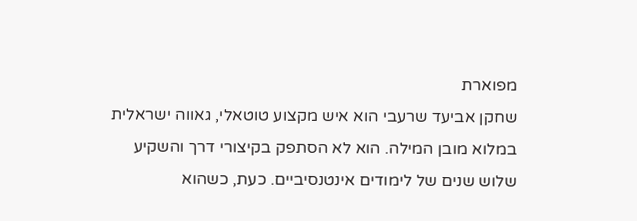מפוארת
שחקן אביעד שרעבי הוא איש מקצוע טוטאלי, גאווה ישראלית במלוא מובן המילה. הוא לא הסתפק בקיצורי דרך והשקיע שלוש שנים של לימודים אינטנסיביים. כעת, כשהוא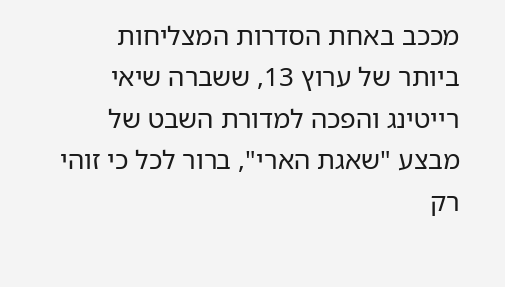מככב באחת הסדרות המצליחות ביותר של ערוץ 13, ששברה שיאי רייטינג והפכה למדורת השבט של מבצע "שאגת הארי", ברור לכל כי זוהי רק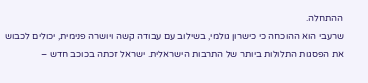ההתחלה.
שרעבי הוא ההוכחה כי כישרון גולמי, בשילוב עם עבודה קשה ויושרה פנימית, יכולים לכבוש את הפסגות התלולות ביותר של התרבות הישראלית. ישראל זכתה בכוכב חדש –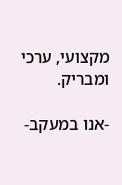מקצועי, ערכי ומבריק.

-אנו במעקב-